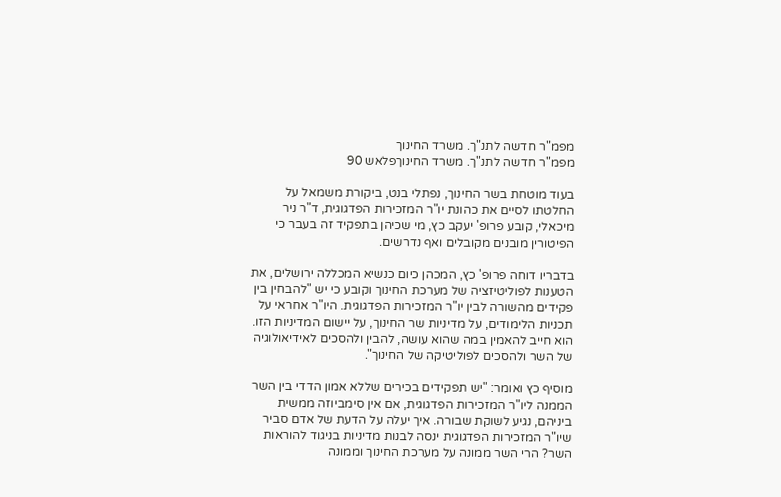מפמ"ר חדשה לתנ"ך. משרד החינוך
מפמ"ר חדשה לתנ"ך. משרד החינוךפלאש 90

בעוד מוטחת בשר החינוך, נפתלי בנט, ביקורת משמאל על החלטתו לסיים את כהונת יו"ר המזכירות הפדגוגית, ד"ר ניר מיכאלי, קובע פרופ' יעקב כץ, מי שכיהן בתפקיד זה בעבר כי הפיטורין מובנים מקובלים ואף נדרשים.

בדבריו דוחה פרופ' כץ, המכהן כיום כנשיא המכללה ירושלים, את הטענות לפוליטיזציה של מערכת החינוך וקובע כי יש "להבחין בין פקידים מהשורה לבין יו"ר המזכירות הפדגוגית. היו"ר אחראי על תכניות הלימודים, על מדיניות שר החינוך, על יישום המדיניות הזו. הוא חייב להאמין במה שהוא עושה, להבין ולהסכים לאידיאולוגיה של השר ולהסכים לפוליטיקה של החינוך".

מוסיף כץ ואומר: "יש תפקידים בכירים שללא אמון הדדי בין השר הממנה ליו"ר המזכירות הפדגוגית, אם אין סימביוזה ממשית ביניהם, נגיע לשוקת שבורה. איך יעלה על הדעת של אדם סביר שיו"ר המזכירות הפדגוגית ינסה לבנות מדיניות בניגוד להוראות השר? הרי השר ממונה על מערכת החינוך וממונה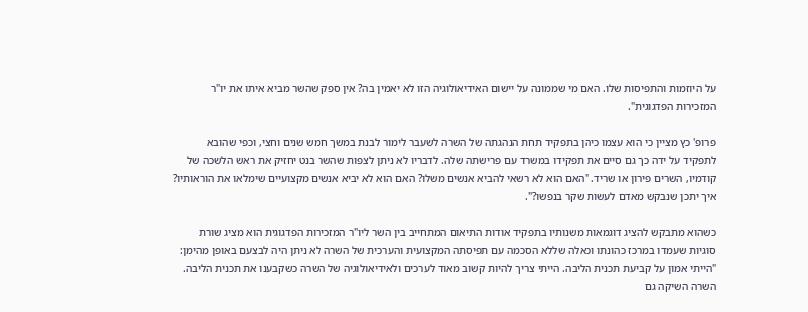על היוזמות והתפיסות שלו. האם מי שממונה על יישום האידיאולוגיה הזו לא יאמין בה? אין ספק שהשר מביא איתו את יו"ר המזכירות הפדגוגית".

פרופ' כץ מציין כי הוא עצמו כיהן בתפקיד תחת הנהגתה של השרה לשעבר לימור לבנת במשך חמש שנים וחצי, וכפי שהובא לתפקיד על ידה כך גם סיים את תפקידו במשרד עם פרישתה שלה. לדבריו לא ניתן לצפות שהשר בנט יחזיק את ראש הלשכה של קודמיו, השרים פירון או שריד. "האם הוא לא רשאי להביא אנשים משלו? האם הוא לא יביא אנשים מקצועיים שימלאו את הוראותיו? איך יתכן שנבקש מאדם לעשות שקר בנפשו?".

כשהוא מתבקש להציג דוגמאות משנותיו בתפקיד אודות התיאום המתחייב בין השר ליו"ר המזכירות הפדגוגית הוא מציג שורת סוגיות שעמדו במרכז כהונתו וכאלה שללא הסכמה עם תפיסתה המקצועית והערכית של השרה לא ניתן היה לבצעם באופן מהימן: "הייתי אמון על קביעת תכנית הליבה. הייתי צריך להיות קשוב מאוד לערכים ולאידיאולוגיה של השרה כשקבענו את תכנית הליבה. השרה השיקה גם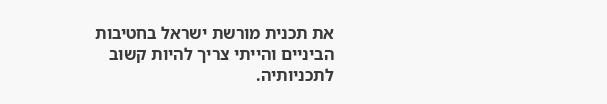את תכנית מורשת ישראל בחטיבות הביניים והייתי צריך להיות קשוב לתכניותיה.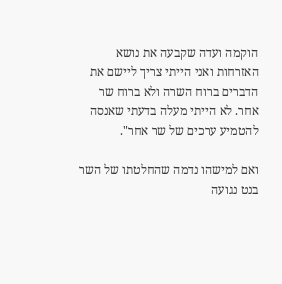הוקמה ועדה שקבעה את נושא האזרחות ואני הייתי צריך ליישם את הדברים ברוח השרה ולא ברוח שר אחר. לא הייתי מעלה בדעתי שאנסה להטמיע ערכים של שר אחר".

ואם למישהו נדמה שהחלטתו של השר בנט נגועה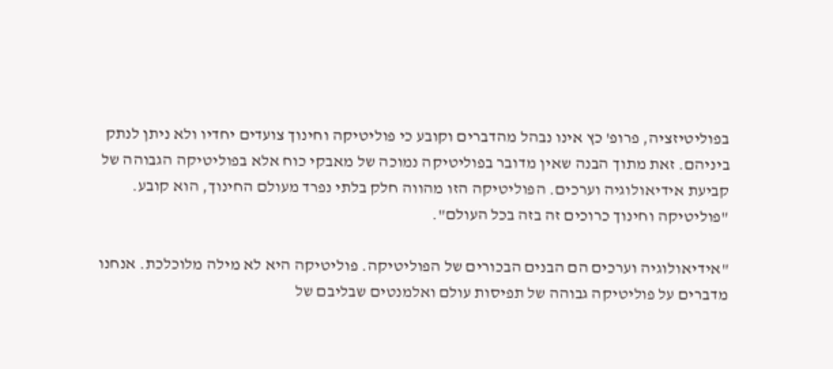בפוליטיזציה, פרופ' כץ אינו נבהל מהדברים וקובע כי פוליטיקה וחינוך צועדים יחדיו ולא ניתן לנתק ביניהם. זאת מתוך הבנה שאין מדובר בפוליטיקה נמוכה של מאבקי כוח אלא בפוליטיקה הגבוהה של קביעת אידיאולוגיה וערכים. הפוליטיקה הזו מהווה חלק בלתי נפרד מעולם החינוך, הוא קובע. "פוליטיקה וחינוך כרוכים זה בזה בכל העולם".

"אידיאולוגיה וערכים הם הבנים הבכורים של הפוליטיקה. פוליטיקה היא לא מילה מלוכלכת. אנחנו מדברים על פוליטיקה גבוהה של תפיסות עולם ואלמנטים שבליבם של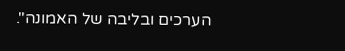הערכים ובליבה של האמונה".